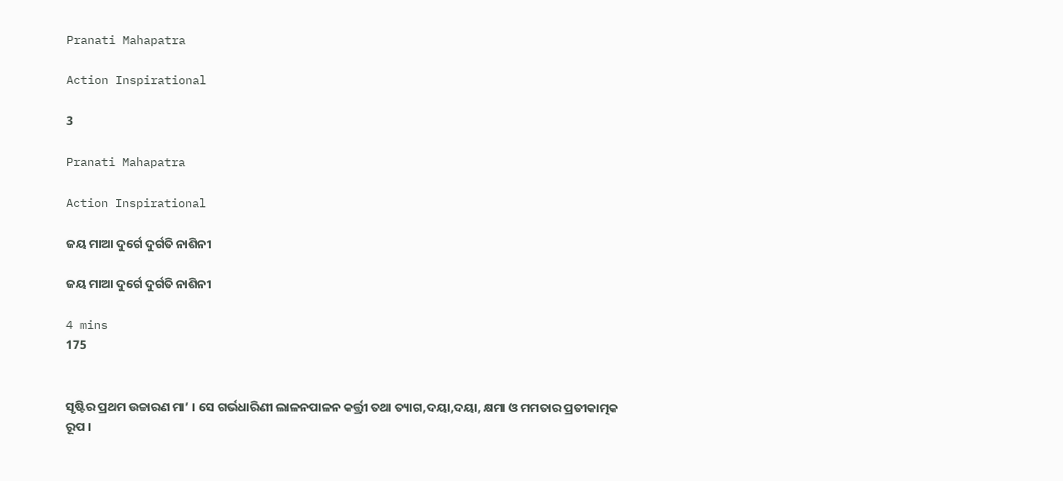Pranati Mahapatra

Action Inspirational

3

Pranati Mahapatra

Action Inspirational

ଜୟ ମାଆ ଦୁର୍ଗେ ଦୁର୍ଗତି ନାଶିନୀ

ଜୟ ମାଆ ଦୁର୍ଗେ ଦୁର୍ଗତି ନାଶିନୀ

4 mins
175


ସୃଷ୍ଟିର ପ୍ରଥମ ଉଚ୍ଚାରଣ ମା’ । ସେ ଗର୍ଭଧାରିଣୀ ଲାଳନପାଳନ କର୍ତ୍ତ୍ରୀ ତଥା ତ୍ୟାଗ,ଦୟା,ଦୟା, କ୍ଷମା ଓ ମମତାର ପ୍ରତୀକାତ୍ମକ ରୂପ ।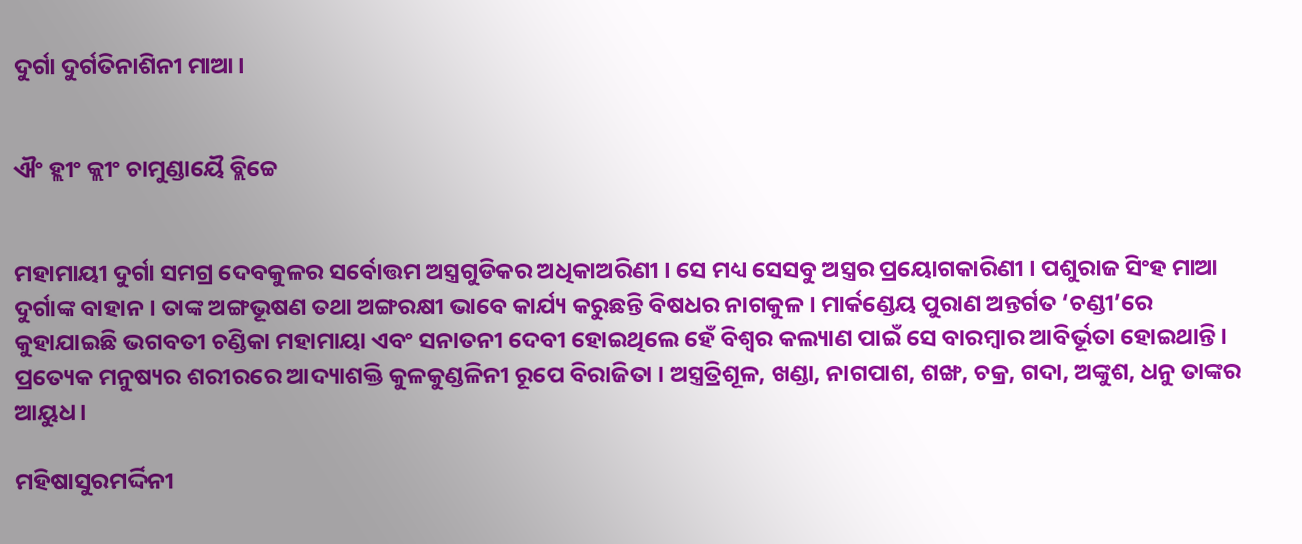ଦୁର୍ଗା ଦୁର୍ଗତିନାଶିନୀ ମାଆ।


ଐଂ ହ୍ଲୀଂ କ୍ଲୀଂ ଚାମୁଣ୍ଡାୟୈ ବ୍ଲିଚ୍ଚେ


ମହାମାୟୀ ଦୁର୍ଗା ସମଗ୍ର ଦେବକୁଳର ସର୍ବୋତ୍ତମ ଅସ୍ତ୍ରଗୁଡିକର ଅଧିକାଅରିଣୀ । ସେ ମଧ୍ୟ ସେସବୁ ଅସ୍ତ୍ରର ପ୍ରୟୋଗକାରିଣୀ । ପଶୁରାଜ ସିଂହ ମାଆ ଦୁର୍ଗାଙ୍କ ବାହାନ । ତାଙ୍କ ଅଙ୍ଗଭୂଷଣ ତଥା ଅଙ୍ଗରକ୍ଷୀ ଭାବେ କାର୍ଯ୍ୟ କରୁଛନ୍ତି ବିଷଧର ନାଗକୁଳ । ମାର୍କଣ୍ଡେୟ ପୁରାଣ ଅନ୍ତର୍ଗତ ‘ଚଣ୍ଡୀ’ରେ କୁହାଯାଇଛି ଭଗବତୀ ଚଣ୍ଡିକା ମହାମାୟା ଏବଂ ସନାତନୀ ଦେବୀ ହୋଇଥିଲେ ହେଁ ବିଶ୍ୱର କଲ୍ୟାଣ ପାଇଁ ସେ ବାରମ୍ବାର ଆବିର୍ଭୂତା ହୋଇଥାନ୍ତି । ପ୍ରତ୍ୟେକ ମନୁଷ୍ୟର ଶରୀରରେ ଆଦ୍ୟାଶକ୍ତି କୁଳକୁଣ୍ଡଳିନୀ ରୂପେ ବିରାଜିତା । ଅସ୍ତ୍ରତ୍ରିଶୂଳ, ଖଣ୍ଡା, ନାଗପାଶ, ଶଙ୍ଖ, ଚକ୍ର, ଗଦା, ଅଙ୍କୁଶ, ଧନୁ ତାଙ୍କର ଆୟୁଧ।

ମହିଷାସୁରମର୍ଦ୍ଦିନୀ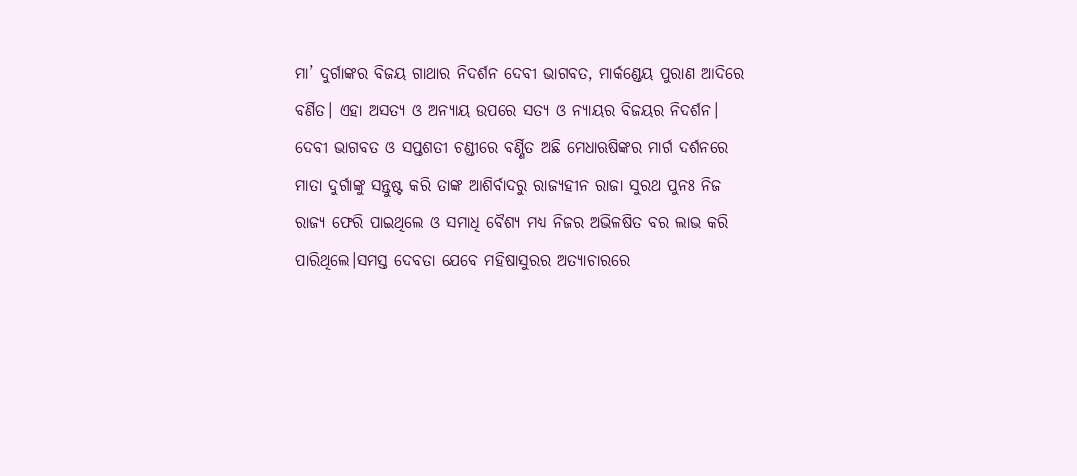ମା’ ଦୁର୍ଗାଙ୍କର ବିଜୟ ଗାଥାର ନିଦର୍ଶନ ଦେବୀ ଭାଗବତ, ମାର୍କଣ୍ଡେୟ ପୁରାଣ ଆଦିରେ ବର୍ଣିତ। ଏହା ଅସତ୍ୟ ଓ ଅନ୍ୟାୟ ଉପରେ ସତ୍ୟ ଓ ନ୍ୟାୟର ବିଜୟର ନିଦର୍ଶନ। ଦେବୀ ଭାଗବତ ଓ ସପ୍ତଶତୀ ଚଣ୍ଡୀରେ ବର୍ଣ୍ଣିତ ଅଛି ମେଧାଋଷିଙ୍କର ମାର୍ଗ ଦର୍ଶନରେ ମାତା ଦୁର୍ଗାଙ୍କୁ ସନ୍ତୁଷ୍ଟ କରି ତାଙ୍କ ଆଶିର୍ବାଦରୁ ରାଜ୍ୟହୀନ ରାଜା ସୁରଥ ପୁନଃ ନିଜ ରାଜ୍ୟ ଫେରି ପାଇଥିଲେ ଓ ସମାଧି ବୈଶ୍ୟ ମଧ୍ୟ ନିଜର ଅଭିଳଷିତ ବର ଲାଭ କରି ପାରିଥିଲେ।ସମସ୍ତ ଦେବତା ଯେବେ ମହିଷାସୁରର ଅତ୍ୟାଚାରରେ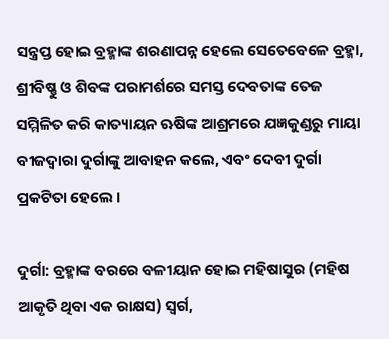ସନ୍ତ୍ରପ୍ତ ହୋଇ ବ୍ରହ୍ମାଙ୍କ ଶରଣାପନ୍ନ ହେଲେ ସେତେବେଳେ ବ୍ରହ୍ମା, ଶ୍ରୀବିଷ୍ଣୁ ଓ ଶିବଙ୍କ ପରାମର୍ଶରେ ସମସ୍ତ ଦେବତାଙ୍କ ତେଜ ସମ୍ମିଳିତ କରି କାତ୍ୟାୟନ ଋଷିଙ୍କ ଆଶ୍ରମରେ ଯଜ୍ଞକୁଣ୍ଡରୁ ମାୟା ବୀଜଦ୍ୱାରା ଦୁର୍ଗାଙ୍କୁ ଆବାହନ କଲେ, ଏବଂ ଦେବୀ ଦୁର୍ଗା ପ୍ରକଟିତା ହେଲେ ।

ଦୁର୍ଗା: ବ୍ରହ୍ମାଙ୍କ ବରରେ ବଳୀୟାନ ହୋଇ ମହିଷାସୁର (ମହିଷ ଆକୃତି ଥିବା ଏକ ରାକ୍ଷସ) ସ୍ୱର୍ଗ,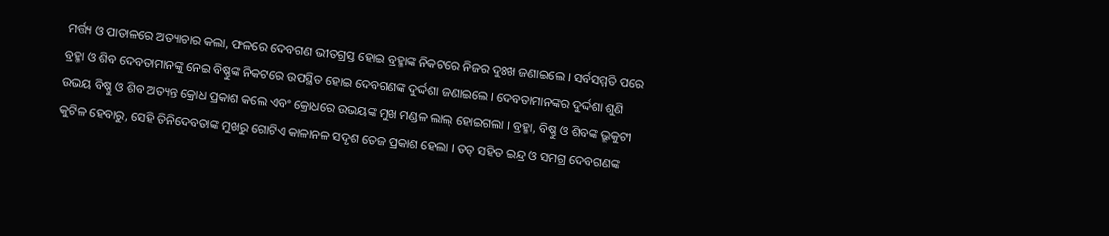ମର୍ତ୍ତ୍ୟ ଓ ପାତାଳରେ ଅତ୍ୟାଚାର କଲା, ଫଳରେ ଦେବଗଣ ଭୀତଗ୍ରସ୍ତ ହୋଇ ବ୍ରହ୍ମାଙ୍କ ନିକଟରେ ନିଜର ଦୁଃଖ ଜଣାଇଲେ । ସର୍ବସମ୍ମତି ପରେ ବ୍ରହ୍ମା ଓ ଶିବ ଦେବତାମାନଙ୍କୁ ନେଇ ବିଷ୍ଣୁଙ୍କ ନିକଟରେ ଉପସ୍ଥିତ ହୋଇ ଦେବଗଣଙ୍କ ଦୁର୍ଦ୍ଦଶା ଜଣାଇଲେ ‌। ଦେବତାମାନଙ୍କର ଦୁର୍ଦ୍ଦଶା ଶୁଣି ଉଭୟ ବିଷ୍ଣୁ ଓ ଶିବ ଅତ୍ୟନ୍ତ କ୍ରୋଧ ପ୍ରକାଶ କଲେ ଏବଂ କ୍ରୋଧରେ ଉଭୟଙ୍କ ମୁଖ ମଣ୍ଡଳ ଲାଲ୍ ହୋଇଗଲା । ବ୍ରହ୍ମା, ବିଷ୍ଣୁ ଓ ଶିବଙ୍କ ଭ୍ରୂକୁଟୀ କୁଟିଳ ହେବାରୁ, ସେହି ତିନିଦେବତାଙ୍କ ମୁଖରୁ ଗୋଟିଏ କାଳାନଳ ସଦୃଶ ତେଜ ପ୍ରକାଶ ହେଲା । ତତ୍ ସହିତ ଇନ୍ଦ୍ର ଓ ସମଗ୍ର ଦେବଗଣଙ୍କ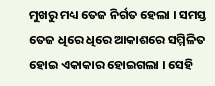ମୁଖରୁ ମଧ୍ୟ ତେଜ ନିର୍ଗତ ହେଲା । ସମସ୍ତ ତେଜ ଧିରେ ଧିରେ ଆକାଶରେ ସମ୍ମିଳିତ ହୋଇ ଏକାକାର ହୋଇଗଲା । ସେହି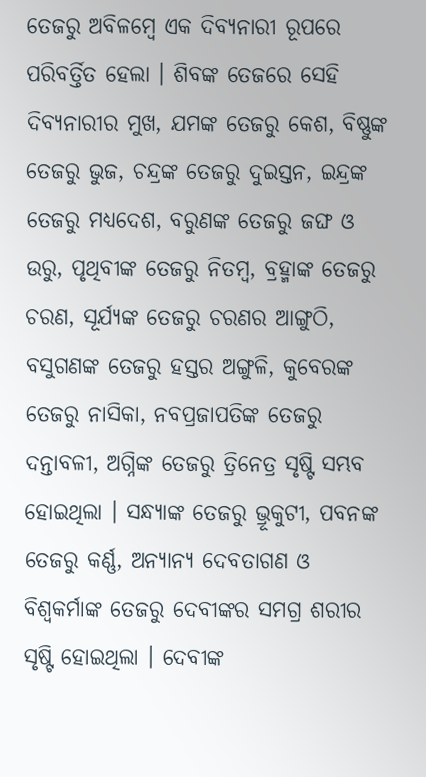ତେଜରୁ ଅବିଳମ୍ବେ ଏକ ଦିବ୍ୟନାରୀ ରୂପରେ ପରିବର୍ତ୍ତିତ ହେଲା । ଶିବଙ୍କ ତେଜରେ ସେହି ଦିବ୍ୟନାରୀର ମୁଖ, ଯମଙ୍କ ତେଜରୁ କେଶ, ବିଷ୍ଣୁଙ୍କ ତେଜରୁ ଭୁଜ, ଚନ୍ଦ୍ରଙ୍କ ତେଜରୁ ଦୁଇସ୍ତନ, ଇନ୍ଦ୍ରଙ୍କ ତେଜରୁ ମଧ୍ୟଦେଶ, ବରୁଣଙ୍କ ତେଜରୁ ଜଙ୍ଘ ଓ ଉରୁ, ପୃଥିବୀଙ୍କ ତେଜରୁ ନିତମ୍ବ, ବ୍ରହ୍ମାଙ୍କ ତେଜରୁ ଚରଣ, ସୂର୍ଯ୍ୟଙ୍କ ତେଜରୁ ଚରଣର ଆଙ୍ଗୁଠି, ବସୁଗଣଙ୍କ ତେଜରୁ ହସ୍ତର ଅଙ୍ଗୁଳି, କୁବେରଙ୍କ ତେଜରୁ ନାସିକା, ନବପ୍ରଜାପତିଙ୍କ ତେଜରୁ ଦନ୍ତାବଳୀ, ଅଗ୍ନିଙ୍କ ତେଜରୁ ତ୍ରିନେତ୍ର ସୃଷ୍ଟି ସମ୍ଭବ ହୋଇଥିଲା । ସନ୍ଧ୍ୟାଙ୍କ ତେଜରୁ ଭ୍ରୂକୁଟୀ, ପବନଙ୍କ ତେଜରୁ କର୍ଣ୍ଣ, ଅନ୍ୟାନ୍ୟ ଦେବତାଗଣ ଓ ବିଶ୍ୱକର୍ମାଙ୍କ ତେଜରୁ ଦେବୀଙ୍କର ସମଗ୍ର ଶରୀର ସୃଷ୍ଟି ହୋଇଥିଲା । ଦେବୀଙ୍କ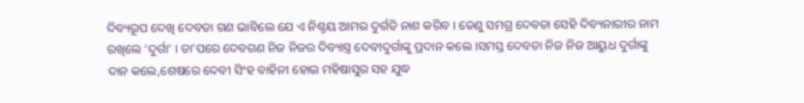ଦିବ୍ୟରୂପ ଦେଖି ଦେବତା ଗଣ ଭାବିଲେ ଯେ ଏ ନିଶ୍ଚୟ ଆମର ଦୁର୍ଗତି ନାଶ କରିବ । ତେଣୁ ସମଗ୍ର ଦେବତା ସେହି ଦିବ୍ୟନାରୀର ନାମ ରଖିଲେ ‘ଦୁର୍ଗା’ । ତା’ପରେ ଦେବଗଣ ନିଜ ନିଜର ଦିବ୍ୟାସ୍ତ୍ର ଦେବୀଦୁର୍ଗାଙ୍କୁ ପ୍ରଦାନ କଲେ ।ସମସ୍ତ ଦେବତା ନିଜ ନିଜ ଆୟୁଧ ଦୁର୍ଗାଙ୍କୁ ଦାନ କଲେ,ଶେଷରେ ଦେବୀ ସିଂହ ବାହିନୀ ହୋଇ ମହିଷାସୁର ସହ ଯୁଦ୍ଧ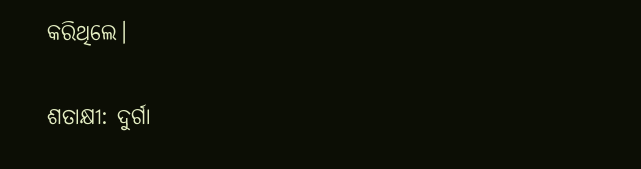କରିଥିଲେ।

ଶତାକ୍ଷୀ: ଦୁର୍ଗା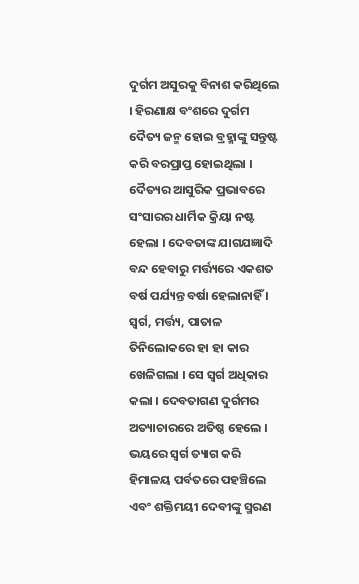ଦୁର୍ଗମ ଅସୁରକୁ ବିନାଶ କରିଥିଲେ । ହିରଣାକ୍ଷ ବଂଶରେ ଦୁର୍ଗମ ଦୈତ୍ୟ ଜନ୍ମ ହୋଇ ବ୍ରହ୍ମାଙ୍କୁ ସନ୍ତୁଷ୍ଟ କରି ବରପ୍ରାପ୍ତ ହୋଇଥିଲା । ଦୈତ୍ୟର ଆସୁରିକ ପ୍ରଭାବରେ ସଂସାରର ଧାର୍ମିକ କ୍ରିୟା ନଷ୍ଟ ହେଲା । ଦେବତାଙ୍କ ଯାଗଯଜ୍ଞାଦି ବନ୍ଦ ହେବାରୁ ମର୍ତ୍ତ୍ୟରେ ଏକଶତ ବର୍ଷ ପର୍ଯ୍ୟନ୍ତ ବର୍ଷା ହେଲାନାହିଁ । ସ୍ୱର୍ଗ, ମର୍ତ୍ତ୍ୟ, ପାତାଳ ତିନିଲୋକରେ ହା ହା କାର ଖେଳିଗଲା । ସେ ସ୍ୱର୍ଗ ଅଧିକାର କଲା । ଦେବତାଗଣ ଦୁର୍ଗମର ଅତ୍ୟାଚାରରେ ଅତିଷ୍ଠ ହେଲେ । ଭୟରେ ସ୍ୱର୍ଗ ତ୍ୟାଗ କରି ହିମାଳୟ ପର୍ବତରେ ପହଞ୍ଚିଲେ ଏବଂ ଶକ୍ତିମୟୀ ଦେବୀଙ୍କୁ ସ୍ମରଣ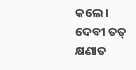କଲେ । ଦେବୀ ତତ୍ କ୍ଷଣାତ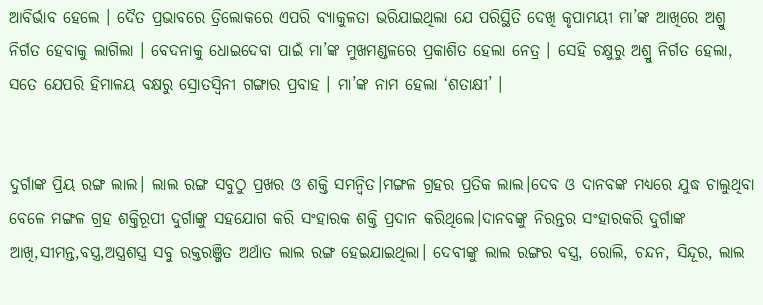ଆବିର୍ଭାବ ହେଲେ । ଦୈତ ପ୍ରଭାବରେ ତ୍ରିଲୋକରେ ଏପରି ବ୍ୟାକୁଳତା ଭରିଯାଇଥିଲା ଯେ ପରିସ୍ଥିତି ଦେଖି କୃପାମୟୀ ମା’ଙ୍କ ଆଖିରେ ଅଶ୍ରୁ ନିର୍ଗତ ହେବାକୁ ଲାଗିଲା । ବେଦନାକୁ ଧୋଇଦେବା ପାଇଁ ମା’ଙ୍କ ମୁଖମଣ୍ଡଳରେ ପ୍ରକାଶିତ ହେଲା ନେତ୍ର । ସେହି ଚକ୍ଷୁରୁ ଅଶ୍ରୁ ନିର୍ଗତ ହେଲା, ସତେ ଯେପରି ହିମାଳୟ ବକ୍ଷରୁ ସ୍ରୋତସ୍ୱିନୀ ଗଙ୍ଗାର ପ୍ରବାହ । ମା’ଙ୍କ ନାମ ହେଲା ‘ଶତାକ୍ଷୀ’ ।


ଦୁର୍ଗାଙ୍କ ପ୍ରିୟ ରଙ୍ଗ ଲାଲ। ଲାଲ ରଙ୍ଗ ସବୁଠୁ ପ୍ରଖର ଓ ଶକ୍ତି ସମନ୍ୱିତ।ମଙ୍ଗଳ ଗ୍ରହର ପ୍ରତିକ ଲାଲ।ଦେବ ଓ ଦାନବଙ୍କ ମଧ୍ୟରେ ଯୁଦ୍ଧ ଚାଲୁଥିବା ବେଳେ ମଙ୍ଗଳ ଗ୍ରହ ଶକ୍ତିରୂପୀ ଦୁର୍ଗାଙ୍କୁ ସହଯୋଗ କରି ସଂହାରକ ଶକ୍ତି ପ୍ରଦାନ କରିଥିଲେ।ଦାନବଙ୍କୁ ନିରନ୍ତର ସଂହାରକରି ଦୁର୍ଗାଙ୍କ ଆଖି,ସୀମନ୍ତ,ବସ୍ତ୍ର,ଅସ୍ତ୍ରଶସ୍ତ୍ର ସବୁ ରକ୍ତରଞ୍ଜିତ ଅର୍ଥାତ ଲାଲ ରଙ୍ଗ ହେଇଯାଇଥିଲା। ଦେବୀଙ୍କୁ ଲାଲ ରଙ୍ଗର ବସ୍ତ୍ର, ରୋଲି, ଚନ୍ଦନ, ସିନ୍ଦୂର, ଲାଲ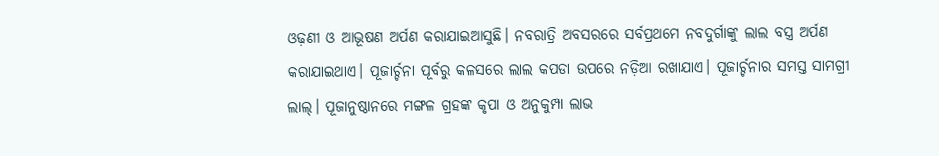ଓଢ଼ଣୀ ଓ ଆଭୂଷଣ ଅର୍ପଣ କରାଯାଇଆସୁଛି। ନବରାତ୍ରି ଅବସରରେ ସର୍ବପ୍ରଥମେ ନବଦୁର୍ଗାଙ୍କୁ ଲାଲ ବସ୍ତ୍ର ଅର୍ପଣ କରାଯାଇଥାଏ। ପୂଜାର୍ଚ୍ଚନା ପୂର୍ବରୁ କଳସରେ ଲାଲ କପଡା ଉପରେ ନଡ଼ିଆ ରଖାଯାଏ। ପୂଜାର୍ଚ୍ଚନାର ସମସ୍ତ ସାମଗ୍ରୀ ଲାଲ୍। ପୂଜାନୁଷ୍ଠାନରେ ମଙ୍ଗଳ ଗ୍ରହଙ୍କ କୃପା ଓ ଅନୁକୁମ୍ପା ଲାଭ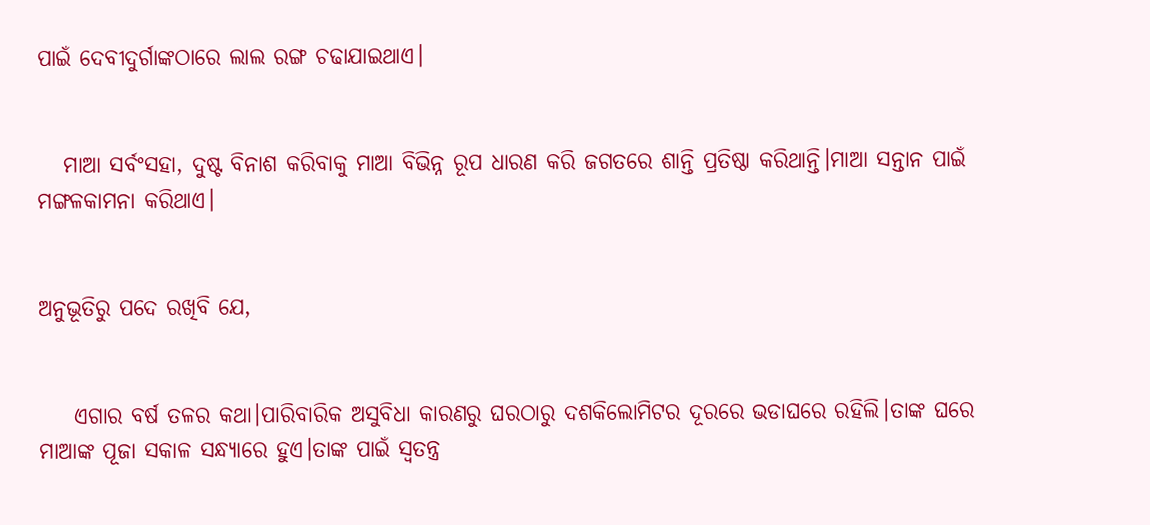ପାଇଁ ଦେବୀଦୁର୍ଗାଙ୍କଠାରେ ଲାଲ ରଙ୍ଗ ଚଢାଯାଇଥାଏ।


   ମାଆ ସର୍ବଂସହା, ଦୁଷ୍ଟ ବିନାଶ କରିବାକୁ ମାଆ ବିଭିନ୍ନ ରୂପ ଧାରଣ କରି ଜଗତରେ ଶାନ୍ତି ପ୍ରତିଷ୍ଠା କରିଥାନ୍ତି।ମାଆ ସନ୍ତାନ ପାଇଁ ମଙ୍ଗଳକାମନା କରିଥାଏ।


ଅନୁଭୂତିରୁ ପଦେ ରଖିବି ଯେ,


    ଏଗାର ବର୍ଷ ତଳର କଥା।ପାରିବାରିକ ଅସୁବିଧା କାରଣରୁ ଘରଠାରୁ ଦଶକିଲୋମିଟର ଦୂରରେ ଭଡାଘରେ ରହିଲି।ତାଙ୍କ ଘରେ ମାଆଙ୍କ ପୂଜା ସକାଳ ସନ୍ଧ୍ୟାରେ ହୁଏ।ତାଙ୍କ ପାଇଁ ସ୍ଵତନ୍ତ୍ର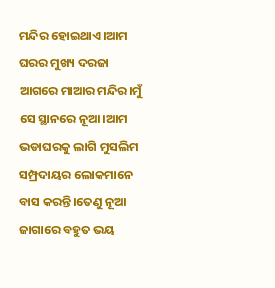ମନ୍ଦିର ହୋଇଥାଏ।ଆମ ଘରର ମୁଖ୍ୟ ଦରଜା ଆଗରେ ମାଆର ମନ୍ଦିର।ମୁଁ ସେ ସ୍ଥାନରେ ନୂଆ।ଆମ ଭଡାଘରକୁ ଲାଗି ମୁସଲିମ ସମ୍ପ୍ରଦାୟର ଲୋକମାନେ ବାସ କରନ୍ତି।ତେଣୁ ନୂଆ ଜାଗାରେ ବହୁତ ଭୟ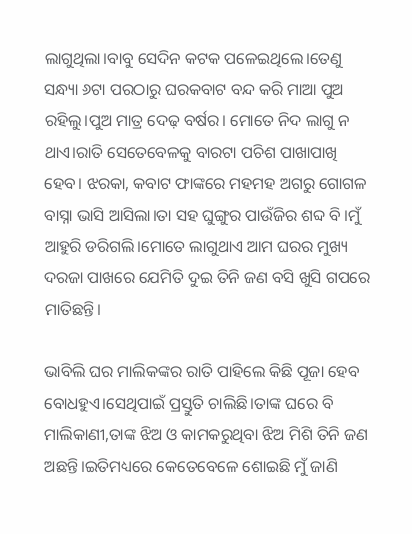ଲାଗୁଥିଲା।ବାବୁ ସେଦିନ କଟକ ପଳେଇଥିଲେ।ତେଣୁ ସନ୍ଧ୍ୟା ୬ଟା ପରଠାରୁ ଘରକବାଟ ବନ୍ଦ କରି ମାଆ ପୁଅ ରହିଲୁ।ପୁଅ ମାତ୍ର ଦେଢ଼ ବର୍ଷର। ମୋତେ ନିଦ ଲାଗୁ ନ ଥାଏ।ରାତି ସେତେବେଳକୁ ବାରଟା ପଚିଶ ପାଖାପାଖି ହେବ। ଝରକା, କବାଟ ଫାଙ୍କରେ ମହମହ ଅଗରୁ ଗୋଗଳ ବାସ୍ନା ଭାସି ଆସିଲା।ତା ସହ ଘୁଙ୍ଗୁର ପାଉଁଜିର ଶବ୍ଦ ବି ।ମୁଁ ଆହୁରି ଡରିଗଲି।ମୋତେ ଲାଗୁଥାଏ ଆମ ଘରର ମୁଖ୍ୟ ଦରଜା ପାଖରେ ଯେମିତି ଦୁଇ ତିନି ଜଣ ବସି ଖୁସି ଗପରେ ମାତିଛନ୍ତି।

ଭାବିଲି ଘର ମାଲିକଙ୍କର ରାତି ପାହିଲେ କିଛି ପୂଜା ହେବ ବୋଧହୁଏ।ସେଥିପାଇଁ ପ୍ରସ୍ତୁତି ଚାଲିଛି।ତାଙ୍କ ଘରେ ବି ମାଲିକାଣୀ,ତାଙ୍କ ଝିଅ ଓ କାମକରୁଥିବା ଝିଅ ମିଶି ତିନି ଜଣ ଅଛନ୍ତି।ଇତିମଧ୍ୟରେ କେତେବେଳେ ଶୋଇଛି ମୁଁ ଜାଣି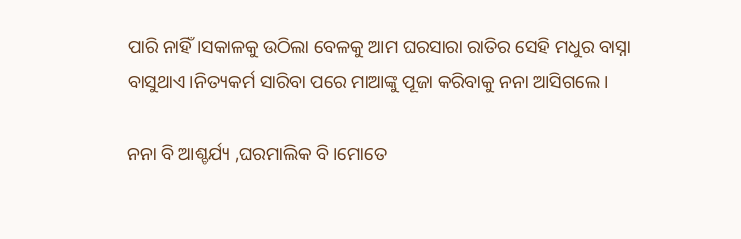ପାରି ନାହିଁ।ସକାଳକୁ ଉଠିଲା ବେଳକୁ ଆମ ଘରସାରା ରାତିର ସେହି ମଧୁର ବାସ୍ନା ବାସୁଥାଏ।ନିତ୍ୟକର୍ମ ସାରିବା ପରେ ମାଆଙ୍କୁ ପୂଜା କରିବାକୁ ନନା ଆସିଗଲେ।

ନନା ବି ଆଶ୍ଚର୍ଯ୍ୟ ,ଘରମାଲିକ ବି।ମୋତେ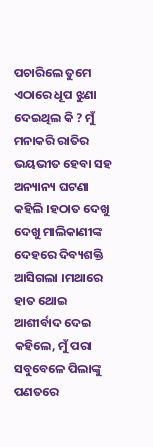ପଚାରିଲେ ତୁମେ ଏଠାରେ ଧୂପ ଝୁଣା ଦେଇଥିଲ କି ? ମୁଁ ମନାକରି ରାତିର ଭୟଭୀତ ହେବା ସହ ଅନ୍ୟାନ୍ୟ ଘଟଣା କହିଲି ।ହଠାତ ଦେଖୁ ଦେଖୁ ମାଲିକାଣୀଙ୍କ ଦେହରେ ଦିବ୍ୟଶକ୍ତି ଆସିଗଲା ।ମଥାରେ ହାତ ଥୋଇ ଆଶୀର୍ବାଦ ଦେଇ କହିଲେ, ମୁଁ ପରା ସବୁବେଳେ ପିଲାଙ୍କୁ ପଣତରେ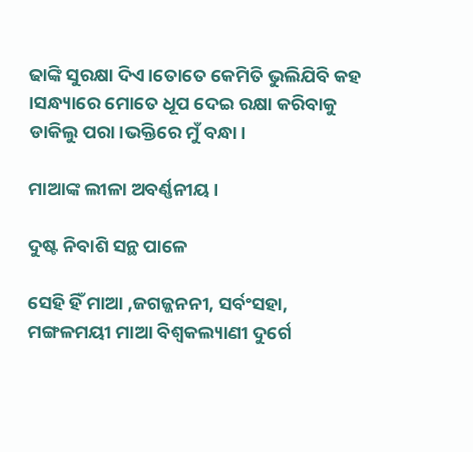ଢାଙ୍କି ସୁରକ୍ଷା ଦିଏ।ତୋତେ କେମିତି ଭୁଲିଯିବି କହ ।ସନ୍ଧ୍ୟାରେ ମୋତେ ଧୂପ ଦେଇ ରକ୍ଷା କରିବାକୁ ଡାକିଲୁ ପରା।ଭକ୍ତିରେ ମୁଁ ବନ୍ଧା।

ମାଆଙ୍କ ଲୀଳା ଅବର୍ଣ୍ଣନୀୟ।

ଦୁଷ୍ଟ ନିବାଶି ସନ୍ଥ ପାଳେ

ସେହି ହିଁ ମାଆ ,ଜଗଜ୍ଜନନୀ, ସର୍ବଂସହା, ମଙ୍ଗଳମୟୀ ମାଆ ବିଶ୍ୱକଲ୍ୟାଣୀ ଦୁର୍ଗେ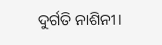ଦୁର୍ଗତି ନାଶିନୀ।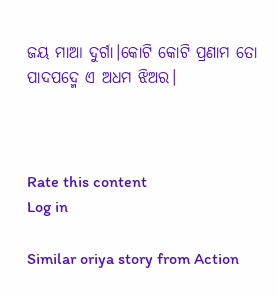ଜୟ ମାଆ ଦୁର୍ଗା।କୋଟି କୋଟି ପ୍ରଣାମ ତୋ ପାଦପଦ୍ମେ ଏ ଅଧମ ଝିଅର।



Rate this content
Log in

Similar oriya story from Action